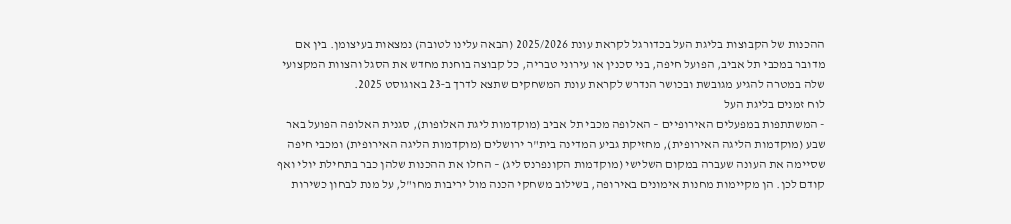ההכנות של הקבוצות בליגת העל בכדורגל לקראת עונת 2025/2026 (הבאה עלינו לטובה) נמצאות בעיצומן. בין אם מדובר במכבי תל אביב, הפועל חיפה, בני סכנין או עירוני טבריה, כל קבוצה בוחנת מחדש את הסגל והצוות המקצועי שלה במטרה להגיע מגובשת ובכושר הנדרש לקראת עונת המשחקים שתצא לדרך ב‑23 באוגוסט 2025.
לוח זמנים בליגת העל
- המשתתפות במפעלים האירופיים – האלופה מכבי תל אביב (מוקדמות ליגת האלופות), סגנית האלופה הפועל באר שבע (מוקדמות הליגה האירופית), מחזיקת גביע המדינה בית"ר ירושלים (מוקדמות הליגה האירופית) ומכבי חיפה שסיימה את העונה שעברה במקום השלישי (מוקדמות הקונפרנס ליג) – החלו את ההכנות שלהן כבר בתחילת יולי ואף קודם לכן. הן מקיימות מחנות אימונים באירופה, בשילוב משחקי הכנה מול יריבות מחו"ל, על מנת לבחון כשירות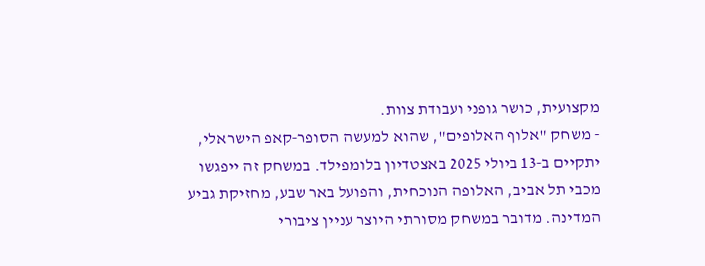מקצועית, כושר גופני ועבודת צוות.
- משחק "אלוף האלופים", שהוא למעשה הסופר‑קאפ הישראלי, יתקיים ב‑13 ביולי 2025 באצטדיון בלומפילד. במשחק זה ייפגשו מכבי תל אביב, האלופה הנוכחית, והפועל באר שבע, מחזיקת גביע המדינה. מדובר במשחק מסורתי היוצר עניין ציבורי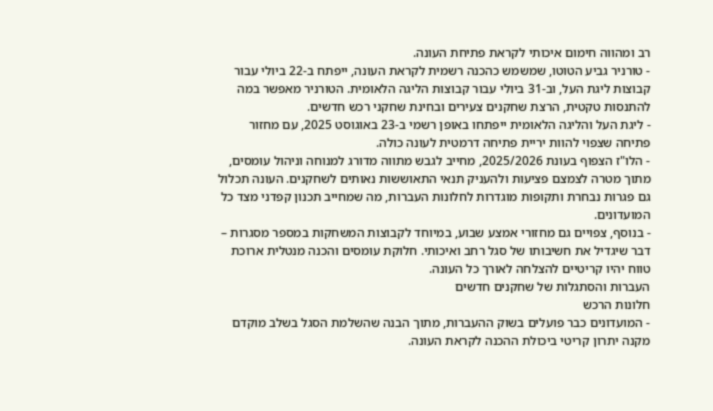רב ומהווה חימום איכותי לקראת פתיחת העונה.
- טורניר גביע הטוטו, שמשמש כהכנה רשמית לקראת העונה, ייפתח ב‑22 ביולי עבור קבוצות ליגת העל, וב‑31 ביולי עבור קבוצות הליגה הלאומית. הטורניר מאפשר במה להתנסות טקטית, הרצת שחקנים צעירים ובחינת שחקני רכש חדשים.
- ליגת העל והליגה הלאומית ייפתחו באופן רשמי ב‑23 באוגוסט 2025, עם מחזור פתיחה שצפוי להוות יריית פתיחה דרמטית לעונה כולה.
- הלו"ז הצפוף בעונת 2025/2026, מחייב לגבש מתווה מדורג למנוחה וניהול עומסים, מתוך מטרה לצמצם פציעות ולהעניק תנאי התאוששות נאותים לשחקנים. העונה תכלול גם פגרות נבחרת ותקופות מוגדרות לחלונות העברות, מה שמחייב תכנון קפדני מצד כל המועדונים.
- בנוסף, צפויים גם מחזורי אמצע שבוע, במיוחד לקבוצות המשחקות במספר מסגרות – דבר שיגדיל את חשיבותו של סגל רחב ואיכותי. חלוקת עומסים והכנה מנטלית ארוכת טווח יהיו קריטיים להצלחה לאורך כל העונה.
העברות והסתגלות של שחקנים חדשים
חלונות הרכש
- המועדונים כבר פועלים בשוק ההעברות, מתוך הבנה שהשלמת הסגל בשלב מוקדם מקנה יתרון קריטי ביכולת ההכנה לקראת העונה.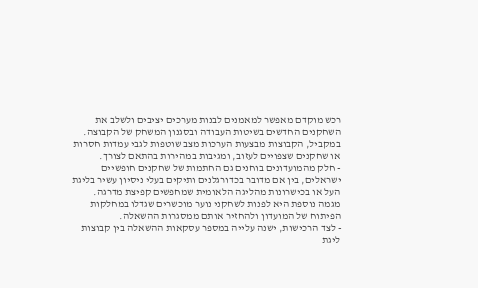רכש מוקדם מאפשר למאמנים לבנות מערכים יציבים ולשלב את השחקנים החדשים בשיטות העבודה ובסגנון המשחק של הקבוצה. במקביל, הקבוצות מבצעות הערכות מצב שוטפות לגבי עמדות חסרות או שחקנים שצפויים לעזוב, ומגיבות במהירות בהתאם לצורך.
- חלק מהמועדונים בוחנים גם החתמות של שחקנים חופשיים ישראלים, בין אם מדובר בכדורגלנים ותיקים בעלי ניסיון עשיר בליגת העל או בכישרונות מהליגה הלאומית שמחפשים קפיצת מדרגה. מגמה נוספת היא לפנות לשחקני נוער מוכשרים שגדלו במחלקות הפיתוח של המועדון ולהחזיר אותם ממסגרות ההשאלה.
- לצד הרכישות, ישנה עלייה במספר עסקאות ההשאלה בין קבוצות ליגת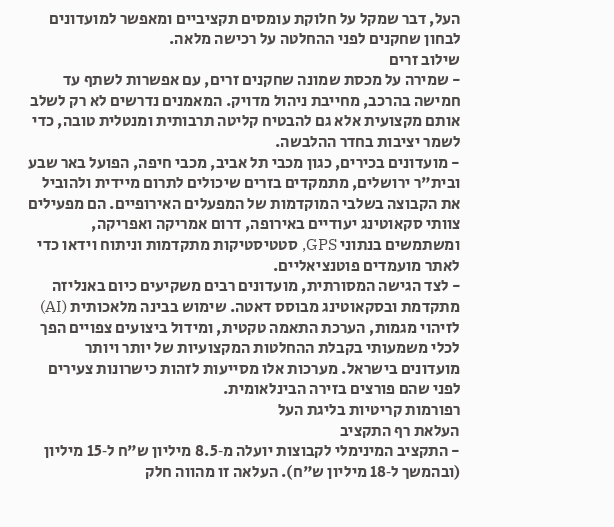העל, דבר שמקל על חלוקת עומסים תקציביים ומאפשר למועדונים לבחון שחקנים לפני ההחלטה על רכישה מלאה.
שילוב זרים
- שמירה על מכסת שמונה שחקנים זרים, עם אפשרות לשתף עד חמישה בהרכב, מחייבת ניהול מדויק. המאמנים נדרשים לא רק לשלב אותם מקצועית אלא גם להבטיח קליטה תרבותית ומנטלית טובה, כדי לשמר יציבות בחדר ההלבשה.
- מועדונים בכירים, כגון מכבי תל אביב, מכבי חיפה, הפועל באר שבע ובית"ר ירושלים, מתמקדים בזרים שיכולים לתרום מיידית ולהוביל את הקבוצה בשלבי המוקדמות של המפעלים האירופיים. הם מפעילים צוותי סקאוטינג יעודיים באירופה, דרום אמריקה ואפריקה, ומשתמשים בנתוני GPS, סטטיסטיקות מתקדמות וניתוח וידאו כדי לאתר מועמדים פוטנציאליים.
- לצד הגישה המסורתית, מועדונים רבים משקיעים כיום באנליזה מתקדמת ובסקאוטינג מבוסס דאטה. שימוש בבינה מלאכותית (AI) לזיהוי מגמות, הערכת התאמה טקטית, ומידול ביצועים צפויים הפך לכלי משמעותי בקבלת ההחלטות המקצועיות של יותר ויותר מועדונים בישראל. מערכות אלו מסייעות לזהות כישרונות צעירים לפני שהם פורצים בזירה הבינלאומית.
רפורמות קריטיות בליגת העל
העלאת רף התקציב
- התקציב המינימלי לקבוצות יועלה מ‑8.5 מיליון ש"ח ל‑15 מיליון (ובהמשך ל‑18 מיליון ש"ח). העלאה זו מהווה חלק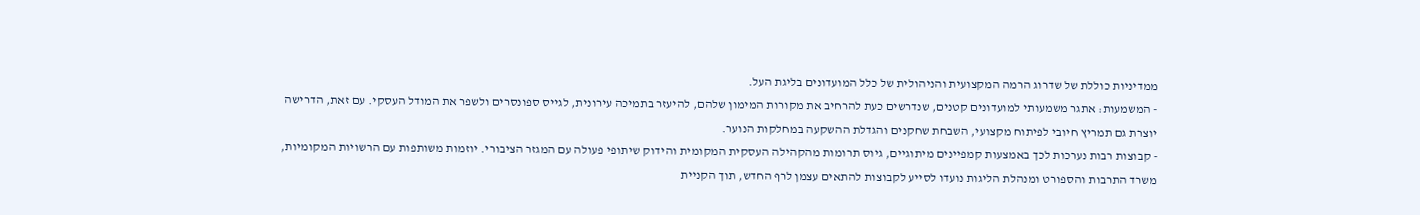ממדיניות כוללת של שדרוג הרמה המקצועית והניהולית של כלל המועדונים בליגת העל.
- המשמעות: אתגר משמעותי למועדונים קטנים, שנדרשים כעת להרחיב את מקורות המימון שלהם, להיעזר בתמיכה עירונית, לגייס ספונסרים ולשפר את המודל העסקי. עם זאת, הדרישה יוצרת גם תמריץ חיובי לפיתוח מקצועי, השבחת שחקנים והגדלת ההשקעה במחלקות הנוער.
- קבוצות רבות נערכות לכך באמצעות קמפיינים מיתוגיים, גיוס תרומות מהקהילה העסקית המקומית והידוק שיתופי פעולה עם המגזר הציבורי. יוזמות משותפות עם הרשויות המקומיות, משרד התרבות והספורט ומנהלת הליגות נועדו לסייע לקבוצות להתאים עצמן לרף החדש, תוך הקניית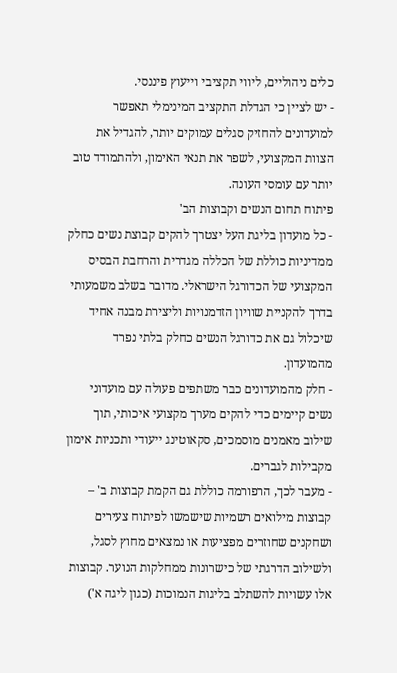כלים ניהוליים, ליווי תקציבי וייעוץ פיננסי.
- יש לציין כי הגדלת התקציב המינימלי תאפשר למועדונים להחזיק סגלים עמוקים יותר, להגדיל את הצוות המקצועי, לשפר את תנאי האימון, ולהתמודד טוב יותר עם עומסי העונה.
פיתוח תחום הנשים וקבוצות הב'
- כל מועדון בליגת העל יצטרך להקים קבוצת נשים כחלק ממדיניות כוללת של הכללה מגדרית והרחבת הבסיס המקצועי של הכדורגל הישראלי. מדובר בשלב משמעותי בדרך להקניית שוויון הזדמנויות וליצירת מבנה אחיד שיכלול גם את כדורגל הנשים כחלק בלתי נפרד מהמועדון.
- חלק מהמועדונים כבר משתפים פעולה עם מועדוני נשים קיימים כדי להקים מערך מקצועי איכותי, תוך שילוב מאמנים מוסמכים, סקאוטינג ייעודי ותכניות אימון מקבילות לגברים.
- מעבר לכך, הרפורמה כוללת גם הקמת קבוצות ב' – קבוצות מילואים רשמיות שישמשו לפיתוח צעירים ושחקנים שחוזרים מפציעות או נמצאים מחוץ לסגל, ולשילוב הדרגתי של כישרונות ממחלקות הנוער. קבוצות אלו עשויות להשתלב בליגות הנמוכות (כגון ליגה א')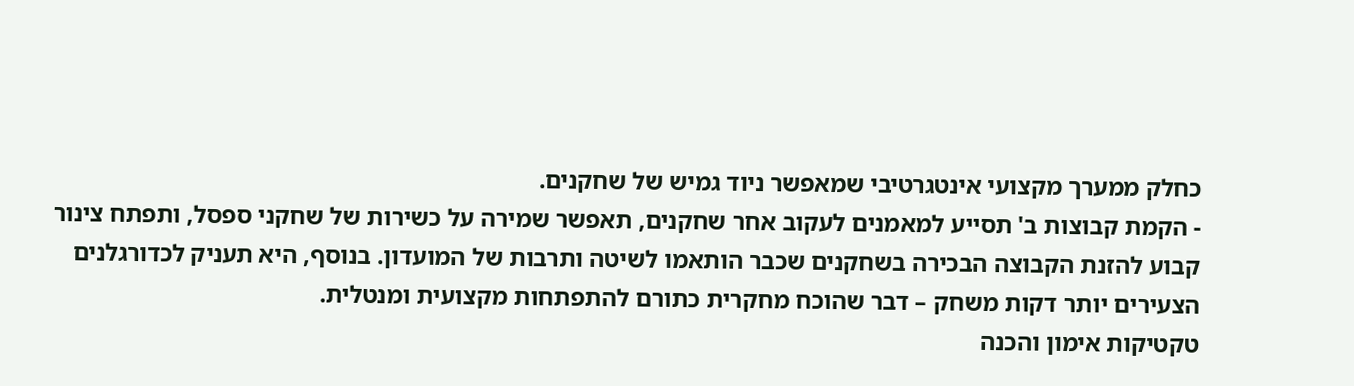כחלק ממערך מקצועי אינטגרטיבי שמאפשר ניוד גמיש של שחקנים.
- הקמת קבוצות ב' תסייע למאמנים לעקוב אחר שחקנים, תאפשר שמירה על כשירות של שחקני ספסל, ותפתח צינור קבוע להזנת הקבוצה הבכירה בשחקנים שכבר הותאמו לשיטה ותרבות של המועדון. בנוסף, היא תעניק לכדורגלנים הצעירים יותר דקות משחק – דבר שהוכח מחקרית כתורם להתפתחות מקצועית ומנטלית.
טקטיקות אימון והכנה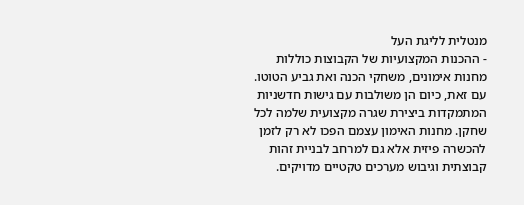מנטלית לליגת העל
- ההכנות המקצועיות של הקבוצות כוללות מחנות אימונים, משחקי הכנה ואת גביע הטוטו. עם זאת, כיום הן משולבות עם גישות חדשניות המתמקדות ביצירת שגרה מקצועית שלמה לכל שחקן. מחנות האימון עצמם הפכו לא רק לזמן להכשרה פיזית אלא גם למרחב לבניית זהות קבוצתית וגיבוש מערכים טקטיים מדויקים.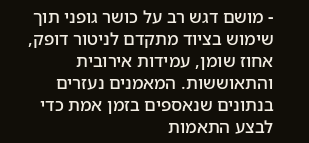- מושם דגש רב על כושר גופני תוך שימוש בציוד מתקדם לניטור דופק, אחוז שומן, עמידות אירובית והתאוששות. המאמנים נעזרים בנתונים שנאספים בזמן אמת כדי לבצע התאמות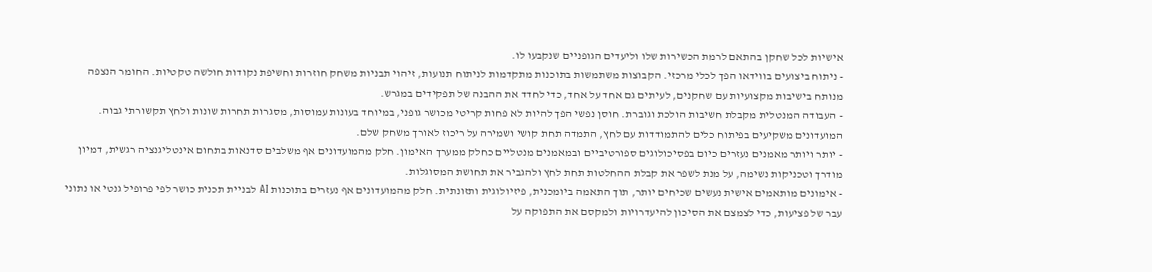אישיות לכל שחקן בהתאם לרמת הכשירות שלו וליעדים הגופניים שנקבעו לו.
- ניתוח ביצועים בווידאו הפך לכלי מרכזי. הקבוצות משתמשות בתוכנות מתקדמות לניתוח תנועות, זיהוי תבניות משחק חוזרות וחשיפת נקודות חולשה טקטיות. החומר הנצפה מנותח בישיבות מקצועיות עם שחקנים, לעיתים גם אחד על אחד, כדי לחדד את ההבנה של תפקידים במגרש.
- העבודה המנטלית מקבלת חשיבות הולכת וגוברת. חוסן נפשי הפך להיות לא פחות קריטי מכושר גופני, במיוחד בעונות עמוסות, מסגרות תחרות שונות ולחץ תקשורתי גבוה. המועדונים משקיעים בפיתוח כלים להתמודדות עם לחץ, התמדה תחת קושי ושמירה על ריכוז לאורך משחק שלם.
- יותר ויותר מאמנים נעזרים כיום בפסיכולוגים ספורטיביים ובמאמנים מנטליים כחלק ממערך האימון. חלק מהמועדונים אף משלבים סדנאות בתחום אינטליגנציה רגשית, דמיון מודרך וטכניקות נשימה, על מנת לשפר את קבלת ההחלטות תחת לחץ ולהגביר את תחושת המסוגלות.
- אימונים מותאמים אישית נעשים שכיחים יותר, תוך התאמה ביומכנית, פיזיולוגית ותזונתית. חלק מהמועדונים אף נעזרים בתוכנות AI לבניית תכנית כושר לפי פרופיל גנטי או נתוני עבר של פציעות, כדי לצמצם את הסיכון להיעדרויות ולמקסם את התפוקה על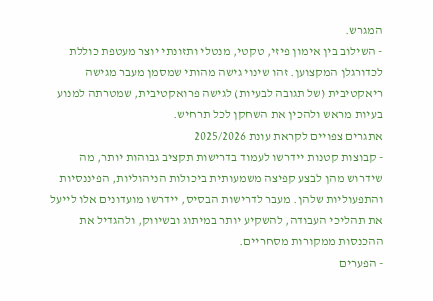המגרש.
- השילוב בין אימון פיזי, טקטי, מנטלי ותזונתי יוצר מעטפת כוללת לכדורגלן המקצוען. זהו שינוי גישה מהותי שמסמן מעבר מגישה ריאקטיבית (של תגובה לבעיות) לגישה פרואקטיבית, שמטרתה למנוע בעיות מראש ולהכין את השחקן לכל תרחיש.
אתגרים צפויים לקראת עונת 2025/2026
- קבוצות קטנות יידרשו לעמוד בדרישות תקציב גבוהות יותר, מה שידרוש מהן לבצע קפיצה משמעותית ביכולות הניהוליות, הפיננסיות והתפעוליות שלהן. מעבר לדרישות הבסיס, יידרשו מועדונים אלו לייעל את תהליכי העבודה, להשקיע יותר במיתוג ובשיווק, ולהגדיל את ההכנסות ממקורות מסחריים.
- הפערים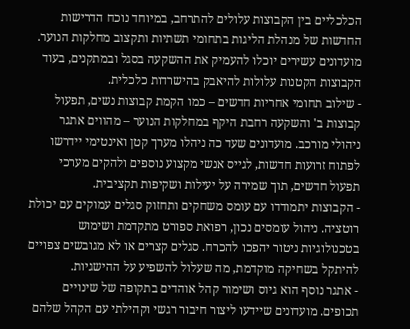הכלכליים בין הקבוצות עלולים להתרחב, במיוחד נוכח הדרישות החדשות של מנהלת הליגות בתחומי תשתיות ותקצוב מחלקות הנוער. מועדונים עשירים יוכלו להעמיק את ההשקעה בסגל ובמתקנים, בעוד הקבוצות הקטנות עלולות להיאבק בהישרדות כלכלית.
- שילוב תחומי אחריות חדשים – כמו הקמת קבוצות נשים, תפעול קבוצות ב' והשקעה רחבת היקף במחלקות הנוער – מהווים אתגר ניהולי מורכב. מועדונים שעד כה ניהלו מערך קטן ואינטימי יידרשו לפתוח זרועות חדשות, לגייס אנשי מקצוע נוספים ולהקים מערכי תפעול חדשים, תוך שמירה על יעילות ושקיפות תקציבית.
- הקבוצות יתמודדו עם עומס משחקים ותחזוק סגלים עמוקים עם יכולת רוטציה. ניהול עומסים נכון, רפואת ספורט מתקדמת ושימוש בטכנולוגיות ניטור יהפכו להכרח. סגלים קצרים או לא מגובשים צפויים להיתקל בשחיקה מוקדמת, מה שעלול להשפיע על ההישגיות.
- אתגר נוסף הוא גיוס ושימור קהל אוהדים בתקופה של שינויים תכופים. מועדונים שיידעו ליצור חיבור רגשי וקהילתי עם הקהל שלהם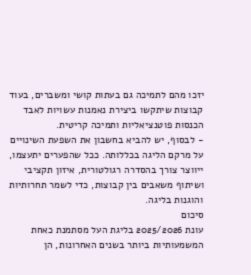יזכו מהם לתמיכה גם בעתות קושי ומשברים, בעוד קבוצות שיתקשו ביצירת נאמנות עשויות לאבד הכנסות פוטנציאליות ותמיכה קריטית.
- לבסוף, יש להביא בחשבון את השפעת השינויים על מרקם הליגה בכללותה. ככל שהפערים יתעצמו, ייווצר צורך בהסדרה רגולטורית, איזון תקציבי ושיתוף משאבים בין קבוצות, כדי לשמר תחרותיות והוגנות בליגה.
סיכום
עונת 2025/2026 בליגת העל מסתמנת כאחת המשמעותיות ביותר בשנים האחרונות, הן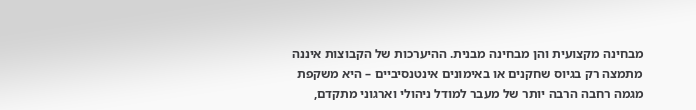מבחינה מקצועית והן מבחינה מבנית. ההיערכות של הקבוצות איננה מתמצה רק בגיוס שחקנים או באימונים אינטנסיביים – היא משקפת מגמה רחבה הרבה יותר של מעבר למודל ניהולי וארגוני מתקדם,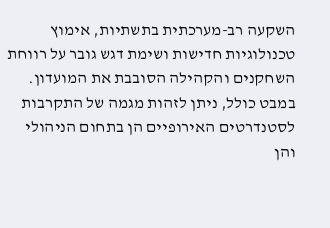השקעה רב-מערכתית בתשתיות, אימוץ טכנולוגיות חדישות ושימת דגש גובר על רווחת השחקנים והקהילה הסובבת את המועדון.
במבט כולל, ניתן לזהות מגמה של התקרבות לסטנדרטים האירופיים הן בתחום הניהולי והן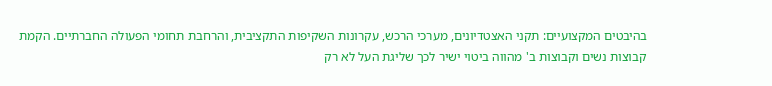בהיבטים המקצועיים: תקני האצטדיונים, מערכי הרכש, עקרונות השקיפות התקציבית, והרחבת תחומי הפעולה החברתיים. הקמת קבוצות נשים וקבוצות ב' מהווה ביטוי ישיר לכך שליגת העל לא רק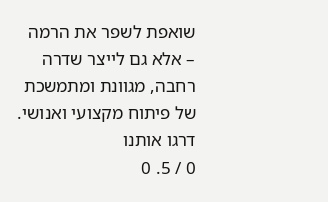שואפת לשפר את הרמה – אלא גם לייצר שדרה רחבה, מגוונת ומתמשכת של פיתוח מקצועי ואנושי.
דרגו אותנו
0 / 5. 0